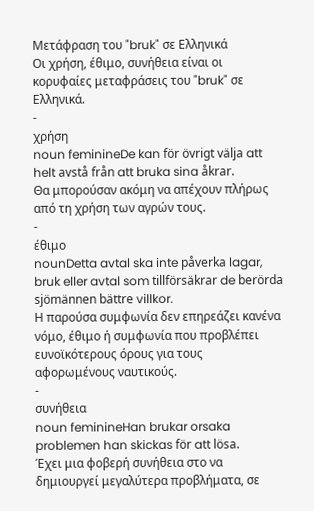Μετάφραση του "bruk" σε Ελληνικά
Οι χρήση, έθιμο, συνήθεια είναι οι κορυφαίες μεταφράσεις του "bruk" σε Ελληνικά.
-
χρήση
noun feminineDe kan för övrigt välja att helt avstå från att bruka sina åkrar.
Θα μπορούσαν ακόμη να απέχουν πλήρως από τη χρήση των αγρών τους.
-
έθιμο
nounDetta avtal ska inte påverka lagar, bruk eller avtal som tillförsäkrar de berörda sjömännen bättre villkor.
Η παρούσα συμφωνία δεν επηρεάζει κανένα νόμο, έθιμο ή συμφωνία που προβλέπει ευνοϊκότερους όρους για τους αφορωμένους ναυτικούς.
-
συνήθεια
noun feminineHan brukar orsaka problemen han skickas för att lösa.
Έχει μια φοβερή συνήθεια στο να δημιουργεί μεγαλύτερα προβλήματα, σε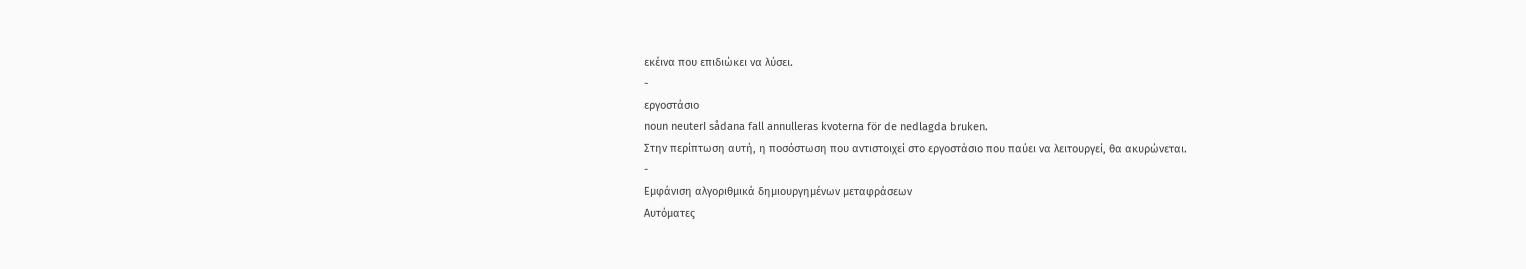εκέινα που επιδιώκει να λύσει.
-
εργοστάσιο
noun neuterI sådana fall annulleras kvoterna för de nedlagda bruken.
Στην περίπτωση αυτή, η ποσόστωση που αντιστοιχεί στο εργοστάσιο που παύει να λειτουργεί, θα ακυρώνεται.
-
Εμφάνιση αλγοριθμικά δημιουργημένων μεταφράσεων
Αυτόματες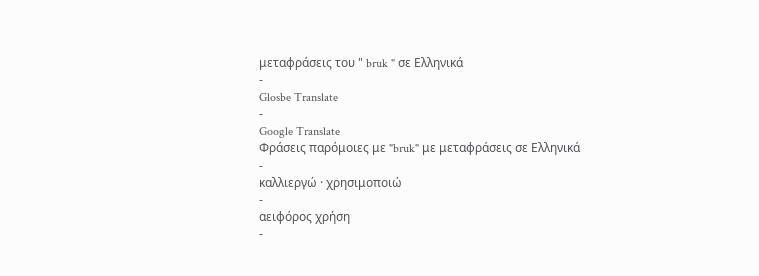μεταφράσεις του " bruk " σε Ελληνικά
-
Glosbe Translate
-
Google Translate
Φράσεις παρόμοιες με "bruk" με μεταφράσεις σε Ελληνικά
-
καλλιεργώ · χρησιμοποιώ
-
αειφόρος χρήση
-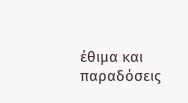έθιμα και παραδόσεις